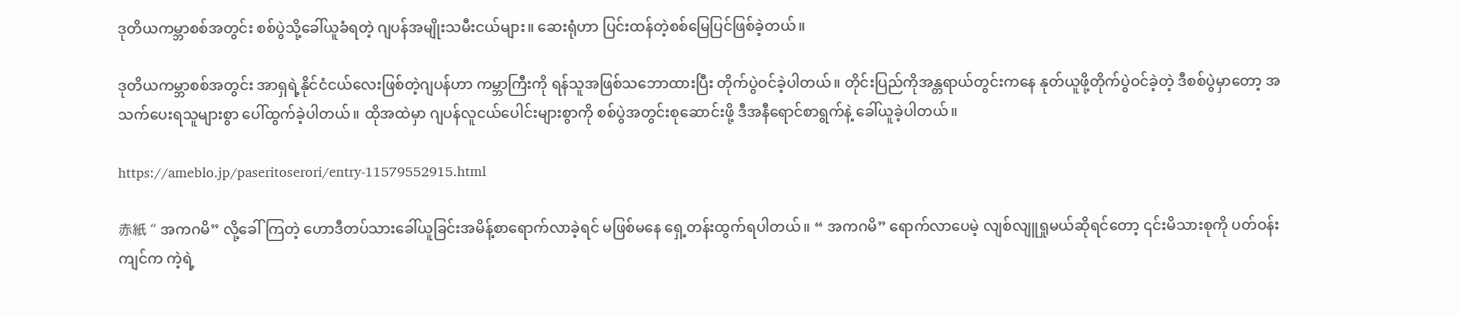ဒုတိယကမ္ဘာစစ်အတွင်း စစ်ပွဲသို့ခေါ်ယူခံရတဲ့ ဂျပန်အမျိုးသမီးငယ်များ။ ဆေးရုံဟာ ပြင်းထန်တဲ့စစ်မြေပြင်ဖြစ်ခဲ့တယ်။

ဒုတိယကမ္ဘာစစ်အတွင်း အာရှရဲ့နိုင်ငံငယ်လေးဖြစ်တဲ့ဂျပန်ဟာ ကမ္ဘာကြီးကို ရန်သူအဖြစ်သဘောထားပြီး တိုက်ပွဲဝင်ခဲ့ပါတယ်။ တိုင်းပြည်ကိုအန္တရာယ်တွင်းကနေ နုတ်ယူဖို့တိုက်ပွဲဝင်ခဲ့တဲ့ ဒီစစ်ပွဲမှာတော့ အသက်ပေးရသူများစွာ ပေါ်ထွက်ခဲ့ပါတယ်။ ထိုအထဲမှာ ဂျပန်လူငယ်ပေါင်းများစွာကို စစ်ပွဲအတွင်းစုဆောင်းဖို့ ဒီအနီရောင်စာရွက်နဲ့ ခေါ်ယူခဲ့ပါတယ်။

https://ameblo.jp/paseritoserori/entry-11579552915.html

赤紙 “ အကဂမိ” လို့ခေါ်ကြတဲ့ ဟောဒီတပ်သားခေါ်ယူခြင်းအမိန့်စာရောက်လာခဲ့ရင် မဖြစ်မနေ ရှေ့တန်းထွက်ရပါတယ်။ “ အကဂမိ” ရောက်လာပေမဲ့ လျစ်လျူရှုမယ်ဆိုရင်တော့ ၎င်းမိသားစုကို ပတ်ဝန်းကျင်က ကဲ့ရဲ့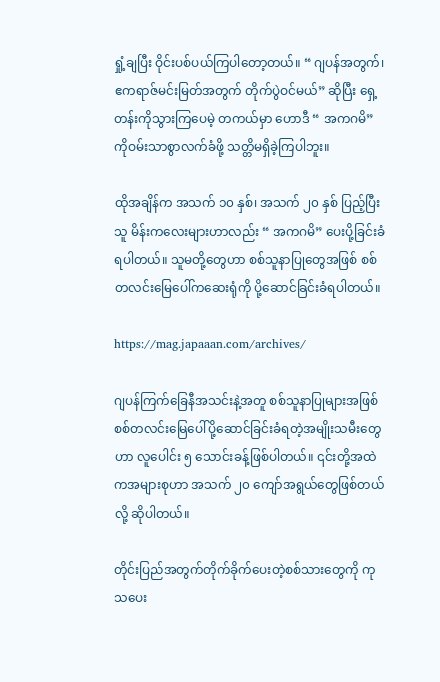ရှုံ့ချပြီး ဝိုင်းပစ်ပယ်ကြပါတော့တယ်။ “ ဂျပန်အတွက်၊ ဧကရာဇ်မင်းမြတ်အတွက် တိုက်ပွဲဝင်မယ်” ဆိုပြီး ရှေ့တန်းကိုသွားကြပေမဲ့ တကယ်မှာ ဟောဒီ “ အကဂမိ” ကိုဝမ်းသာစွာလက်ခံဖို့ သတ္တိမရှိခဲ့ကြပါဘူး။

ထိုအချိန်က အသက် ၁၀ နှစ်၊ အသက် ၂၀ နှစ် ပြည့်ပြီးသူ မိန်းကလေးများဟာလည်း “ အကဂမိ” ပေးပို့ခြင်းခံရပါတယ်။ သူမတို့တွေဟာ စစ်သူနာပြုတွေအဖြစ် စစ်တလင်းမြေပေါ်ကဆေးရုံကို ပို့ဆောင်ခြင်းခံရပါတယ်။

https://mag.japaaan.com/archives/

ဂျပန်ကြက်ခြေနီအသင်းနဲ့အတူ စစ်သူနာပြုများအဖြစ် စစ်တလင်းမြေပေါ်ပို့ဆောင်ခြင်းခံရတဲ့အမျိုးသမီးတွေဟာ လူပေါင်း ၅ သောင်းခန့်ဖြစ်ပါတယ်။ ၎င်းတို့အထဲကအများစုဟာ အသက် ၂၀ ကျော်အရွယ်တွေဖြစ်တယ်လို့ ဆိုပါတယ်။

တိုင်းပြည်အတွက်တိုက်ခိုက်ပေးတဲ့စစ်သားတွေကို ကုသပေး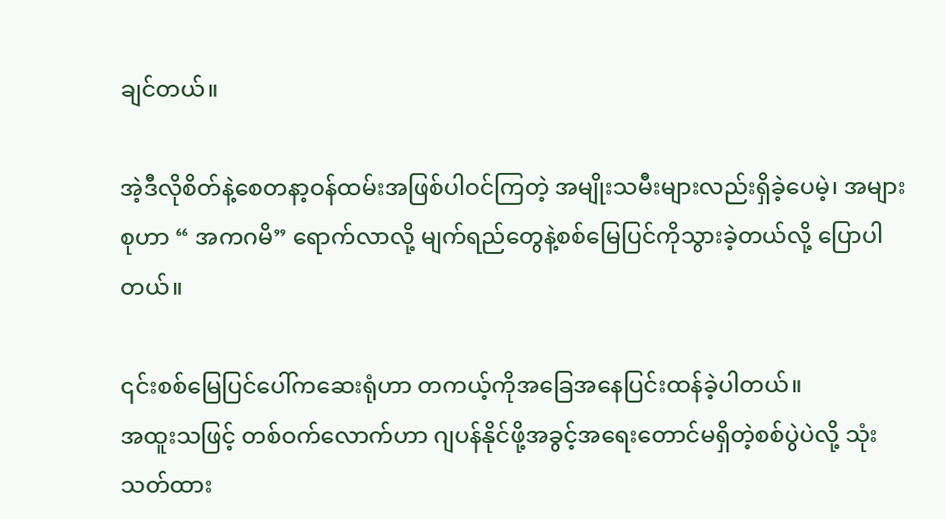ချင်တယ်။

အဲ့ဒီလိုစိတ်နဲ့စေတနာ့ဝန်ထမ်းအဖြစ်ပါဝင်ကြတဲ့ အမျိုးသမီးများလည်းရှိခဲ့ပေမဲ့၊ အများစုဟာ “ အကဂမိ” ရောက်လာလို့ မျက်ရည်တွေနဲ့စစ်မြေပြင်ကိုသွားခဲ့တယ်လို့ ပြောပါတယ်။

၎င်းစစ်မြေပြင်ပေါ်ကဆေးရုံဟာ တကယ့်ကိုအခြေအနေပြင်းထန်ခဲ့ပါတယ်။
အထူးသဖြင့် တစ်ဝက်လောက်ဟာ ဂျပန်နိုင်ဖို့အခွင့်အရေးတောင်မရှိတဲ့စစ်ပွဲပဲလို့ သုံးသတ်ထား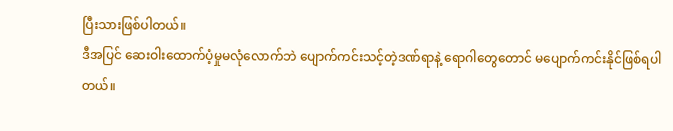ပြီးသားဖြစ်ပါတယ်။
ဒီအပြင် ဆေးဝါးထောက်ပံ့မှုမလုံလောက်ဘဲ ပျောက်ကင်းသင့်တဲ့ဒဏ်ရာနဲ့ ရောဂါတွေတောင် မပျောက်ကင်းနိုင်ဖြစ်ရပါတယ်။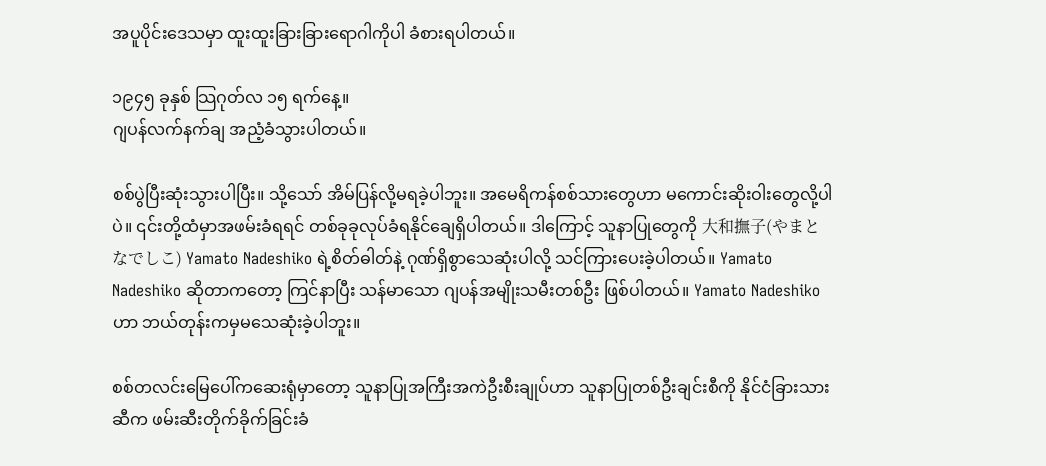အပူပိုင်းဒေသမှာ ထူးထူးခြားခြားရောဂါကိုပါ ခံစားရပါတယ်။

၁၉၄၅ ခုနှစ် သြဂုတ်လ ၁၅ ရက်နေ့။
ဂျပန်လက်နက်ချ အညံ့ခံသွားပါတယ်။

စစ်ပွဲပြီးဆုံးသွားပါပြီး။ သို့သော် အိမ်ပြန်လို့မရခဲ့ပါဘူး။ အမေရိကန်စစ်သားတွေဟာ မကောင်းဆိုးဝါးတွေလို့ပါပဲ။ ၎င်းတို့ထံမှာအဖမ်းခံရရင် တစ်ခုခုလုပ်ခံရနိုင်ချေရှိပါတယ်။ ဒါကြောင့် သူနာပြုတွေကို 大和撫子(やまとなでしこ) Yamato Nadeshiko ရဲ့စိတ်ဓါတ်နဲ့ ဂုဏ်ရှိစွာသေဆုံးပါလို့ သင်ကြားပေးခဲ့ပါတယ်။ Yamato Nadeshiko ဆိုတာကတော့ ကြင်နာပြီး သန်မာသော ဂျပန်အမျိုးသမီးတစ်ဦး ဖြစ်ပါတယ်။ Yamato Nadeshiko ဟာ ဘယ်တုန်းကမှမသေဆုံးခဲ့ပါဘူး။

စစ်တလင်းမြေပေါ်ကဆေးရုံမှာတော့ သူနာပြုအကြီးအကဲဦးစီးချုပ်ဟာ သူနာပြုတစ်ဦးချင်းစီကို နိုင်ငံခြားသားဆီက ဖမ်းဆီးတိုက်ခိုက်ခြင်းခံ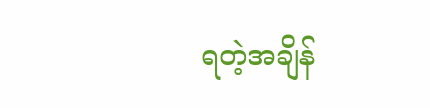ရတဲ့အချိန်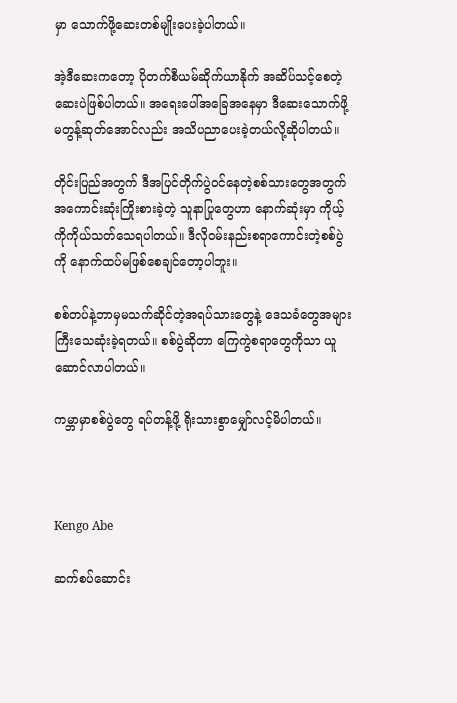မှာ သောက်ဖို့ဆေးတစ်မျိုးပေးခဲ့ပါတယ်။

အဲ့ဒီဆေးကတော့ ပိုတက်စီယမ်ဆိုက်ယာနိုက် အဆိပ်သင့်စေတဲ့ဆေးပဲဖြစ်ပါတယ်။ အရေးပေါ်အခြေအနေမှာ ဒီဆေးသောက်ဖို့ မတွန့်ဆုတ်အောင်လည်း အသိပညာပေးခဲ့တယ်လို့ဆိုပါတယ်။

တိုင်းပြည်အတွက် ဒီအပြင်တိုက်ပွဲဝင်နေတဲ့စစ်သားတွေအတွက် အကောင်းဆုံးကြိုးစားခဲ့တဲ့ သူနာပြုတွေဟာ နောက်ဆုံးမှာ ကိုယ့်ကိုကိုယ်သတ်သေရပါတယ်။ ဒီလိုဝမ်းနည်းစရာကောင်းတဲ့စစ်ပွဲကို နောက်ထပ်မဖြစ်စေချင်တော့ပါဘူး။

စစ်တပ်နဲ့ဘာမှမသက်ဆိုင်တဲ့အရပ်သားတွေနဲ့ ဒေသခံတွေအများကြီးသေဆုံးခဲ့ရတယ်။ စစ်ပွဲဆိုတာ ကြေကွဲစရာတွေကိုသာ ယူဆောင်လာပါတယ်။

ကမ္ဘာမှာစစ်ပွဲတွေ ရပ်တန့်ဖို့ ရိုးသားစွာမျှော်လင့်မိပါတယ်။



Kengo Abe

ဆက်စပ်ဆောင်း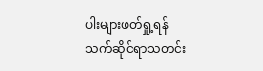ပါးများဖတ်ရှု့ရန်
သက်ဆိုင်ရာသတင်း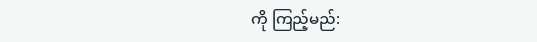ကို ကြည့်မည်: